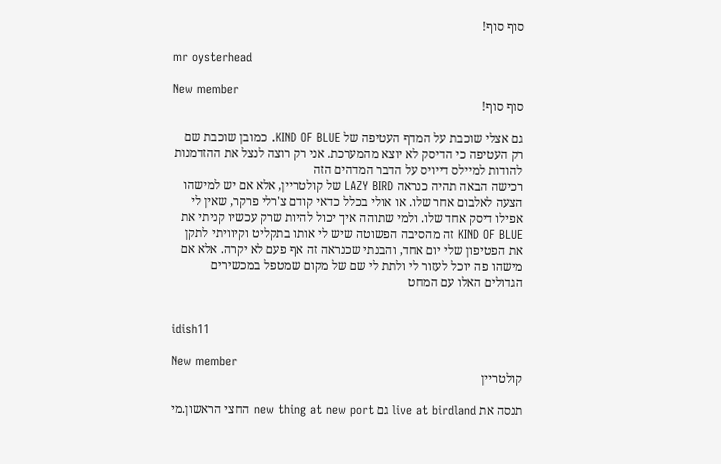סוף סוף!

mr oysterhead

New member
סוף סוף!

גם אצלי שוכבת על המדף העטיפה של KIND OF BLUE. כמובן שוכבת שם רק העטיפה כי הדיסק לא יוצא מהמערכת. אני רק רוצה לנצל את ההזדמנות להודות למיילס דייויס על הדבר המדהים הזה
רכישה הבאה תהיה כנראה LAZY BIRD של קולטריין, אלא אם יש למישהו הצעה לאלבום אחר שלו. או אולי בכלל כדאי קודם צ'רלי פרקר, שאין לי אפילו דיסק אחד שלו. ולמי שתוהה איך יכול להיות שרק עכשיו קניתי את KIND OF BLUE זה מהסיבה הפשוטה שיש לי אותו בתקליט וקיוויתי לתקן את הפטיפון שלי יום אחד, והבנתי שכנראה זה אף פעם לא יקרה. אלא אם מישהו פה יוכל לעזור לי ולתת לי שם של מקום שמטפל במכשירים הגדולים האלו עם המחט


idish11

New member
קולטריין

תנסה את live at birdland גם new thing at new port החצי הראשון.מי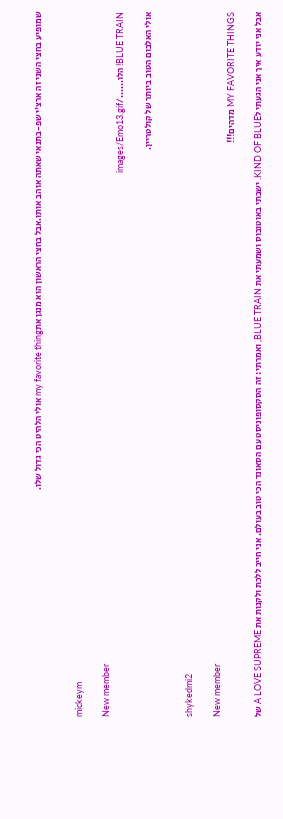שמופיע בחצי השני זה ארצ'י שפ-בתנאי שאתה אוהב אותו.אבל בחצי הראשון הוא מנגן אתmy favorite thing אולי הלהיט הכי גדול שלו.


mickeym

New member
BLUE TRAIN! הלו....../images/Emo13.gif

אולי האלבום הטוב ביותר של קולטריין.


shykedmi2

New member
MY FAVORITE THINGS מדהים!!!

אבל אני יודע איך אני הגעתי לKIND OF BLUE. ישבתי באוטובוס ושמעתי את BLUE TRAIN, ואמרתי: זה הסקסופוניסט עם הסאונד הכי טוב בעולם. אני חייב ללכת ולקנות את A LOVE SUPREME של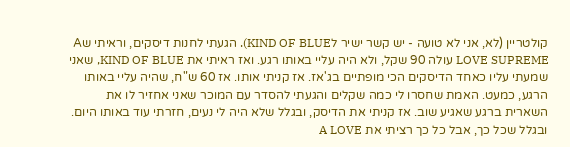קולטריין (לא, אני לא טועה - יש קשר ישיר לKIND OF BLUE). הגעתי לחנות דיסקים, וראיתי שA LOVE SUPREME עולה 90 שקל, ולא היה עליי באותו רגע. ואז ראיתי את KIND OF BLUE, שאני שמעתי עליו כאחד הדיסקים הכי מופתיים בג'אז. אז קניתי אותו. אז 60 ש"ח, שהיה עליי באותו הרגע, כמעט. האמת שחסרו לי כמה שקלים והגעתי להסדר עם המוכר שאני אחזיר לו את השארית ברגע שאגיע שוב. אז קניתי את הדיסק, ובגלל שלא היה לי נעים, חזרתי עוד באותו היום. ובגלל שכל כך, אבל כל כך רציתי את A LOVE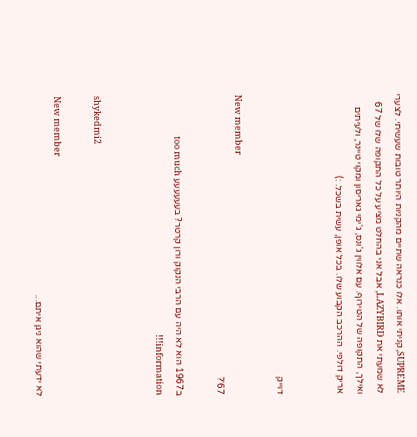SUPREME, קניתי אותו. אלו כנראה שתיים מהקניות היותר טובות שעשיתי. לצערי לא שמעתי את LAZYBIRD, אבל אני בהחלט מציע על כל התקופה שלו של 67 ואילך, התקופה של הטירוף. עם אלווין ג'ונס, ג'ימי גאריסון ומקוי טיינר, ולעיתים אריק דולפי. ההרכב הקבוע שלו. בכל אופן, עשית בשכל. :)


דוייק

New member
67'?

ב1967 הוא לא היה עם הרבי הנקוק ורון קרטר? בעעעעעע too much information!!!


shykedmi2

New member
לא ידעתי שהוא ניגן איתם...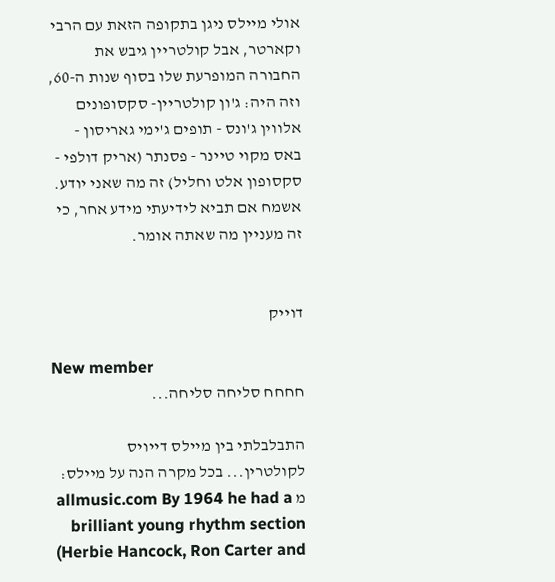אולי מיילס ניגן בתקופה הזאת עם הרבי וקארטר, אבל קולטריין גיבש את החבורה המופרעת שלו בסוף שנות ה-60, וזה היה: ג'ון קולטריין- סקסופונים אלווין ג'ונס - תופים ג'ימי גאריסון - באס מקוי טיינר - פסנתר (אריק דולפי - סקסופון אלט וחליל) זה מה שאני יודע. אשמח אם תביא לידיעתי מידע אחר, כי זה מעניין מה שאתה אומר.


דוייק

New member
חחחח סליחה סליחה...

התבלבלתי בין מיילס דייויס לקולטרין... בכל מקרה הנה על מיילס: מ allmusic.com By 1964 he had a brilliant young rhythm section (Herbie Hancock, Ron Carter and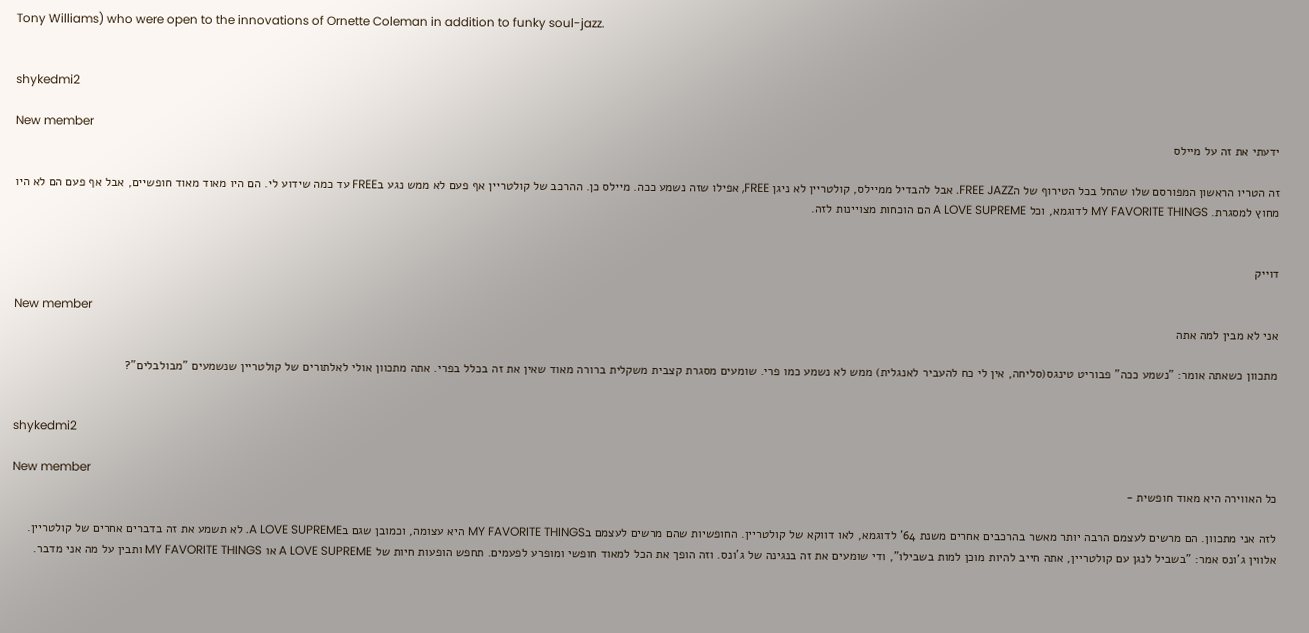Tony Williams) who were open to the innovations of Ornette Coleman in addition to funky soul-jazz.


shykedmi2

New member
ידעתי את זה על מיילס

זה הטריו הראשון המפורסם שלו שהחל בכל הטירוף של הFREE JAZZ. אבל להבדיל ממיילס, קולטריין לא ניגן FREE, אפילו שזה נשמע ככה. מיילס כן. ההרכב של קולטריין אף פעם לא ממש נגע בFREE עד כמה שידוע לי. הם היו מאוד מאוד חופשיים, אבל אף פעם הם לא היו מחוץ למסגרת. MY FAVORITE THINGS לדוגמא, וכל A LOVE SUPREME הם הוכחות מצויינות לזה.


דוייק

New member
אני לא מבין למה אתה

מתכוון כשאתה אומר: "נשמע ככה" פבוריט טינגס(סליחה, אין לי כח להעביר לאנגלית) ממש לא נשמע כמו פרי. שומעים מסגרת קצבית משקלית ברורה מאוד שאין את זה בכלל בפרי. אתה מתכוון אולי לאלתורים של קולטריין שנשמעים "מבולבלים"?


shykedmi2

New member
כל האווירה היא מאוד חופשית -

לזה אני מתכוון. הם מרשים לעצמם הרבה יותר מאשר בהרכבים אחרים משנת 64' לדוגמא, לאו דווקא של קולטריין. החופשיות שהם מרשים לעצמם בMY FAVORITE THINGS היא עצומה, וכמובן שגם בA LOVE SUPREME. לא תשמע את זה בדברים אחרים של קולטריין. אלווין ג'ונס אמר: "בשביל לנגן עם קולטריין, אתה חייב להיות מוכן למות בשבילו", ודי שומעים את זה בנגינה של ג'ונס. וזה הופך את הכל למאוד חופשי ומופרע לפעמים. תחפש הופעות חיות של A LOVE SUPREME או MY FAVORITE THINGS ותבין על מה אני מדבר.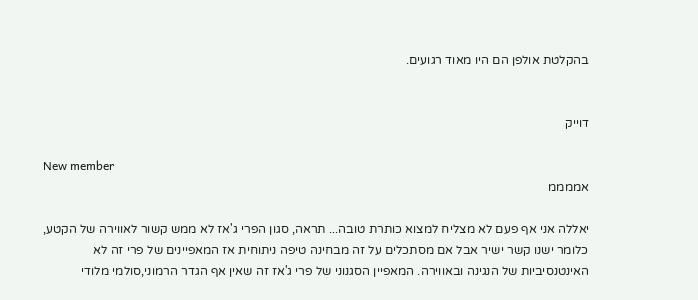בהקלטת אולפן הם היו מאוד רגועים.


דוייק

New member
אממממ

יאללה אני אף פעם לא מצליח למצוא כותרת טובה... תראה, סגון הפרי ג'אז לא ממש קשור לאווירה של הקטע, כלומר ישנו קשר ישיר אבל אם מסתכלים על זה מבחינה טיפה ניתוחית אז המאפיינים של פרי זה לא האינטנסיביות של הנגינה ובאווירה. המאפיין הסגנוני של פרי ג'אז זה שאין אף הגדר הרמוני,סולמי מלודי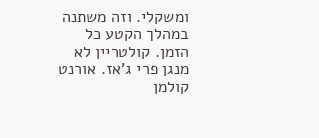ומשקלי. וזה משתנה במהלך הקטע כל הזמן. קולטריין לא מנגן פרי ג'אז. אורנט קולמן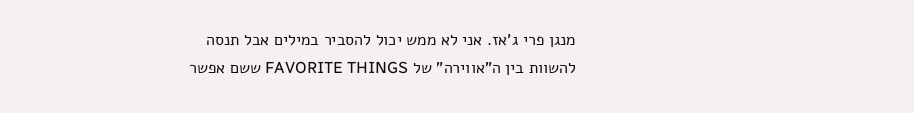מנגן פרי ג'אז. אני לא ממש יכול להסביר במילים אבל תנסה להשוות בין ה"אווירה" של FAVORITE THINGS ששם אפשר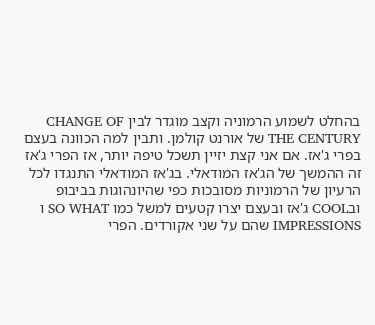בהחלט לשמוע הרמוניה וקצב מוגדר לבין CHANGE OF THE CENTURY של אורנט קולמן. ותבין למה הכוונה בעצם בפרי ג'אז. אם אני קצת יזיין תשכל טיפה יותר, אז הפרי ג'אז זה ההמשך של הג'אז המודאלי. בג'אז המודאלי התנגדו לכל הרעיון של הרמוניות מסובכות כפי שהיונהוגות בביבופ ובCOOL ג'אז ובעצם יצרו קטעים למשל כמו SO WHAT ו IMPRESSIONS שהם על שני אקורדים. הפרי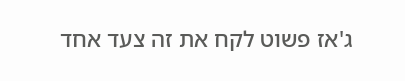ג'אז פשוט לקח את זה צעד אחד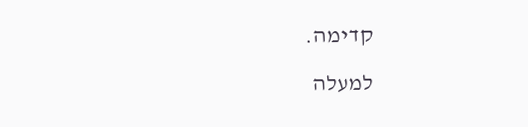קדימה.

למעלה